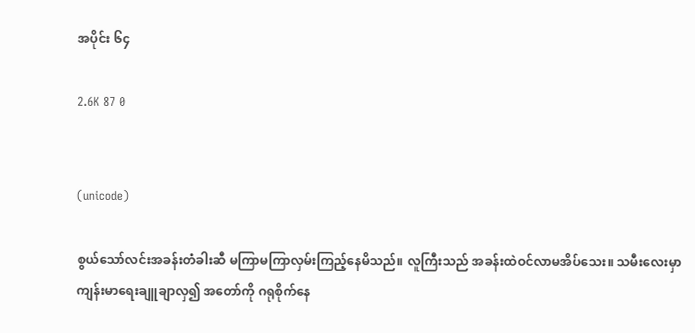အပိုင်း ၆၄

2.6K 87 0


(unicode)

စွယ်သော်လင်းအခန်းတံခါးဆီ မကြာမကြာလှမ်းကြည့်နေမိသည်။ လူကြီးသည် အခန်းထဲဝင်လာမအိပ်သေး။ သမီးလေးမှာ ကျန်းမာရေးချူချာလှ၍ အတော်ကို ဂရုစိုက်နေ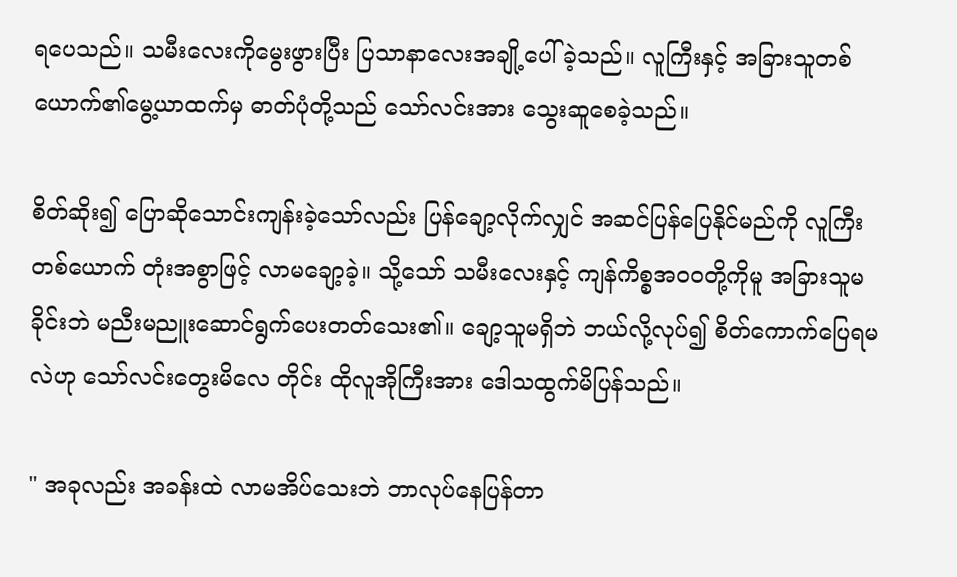ရပေသည်။ သမီးလေးကိုမွေးဖွားပြီး ပြသာနာလေးအချို့ပေါ်ခဲ့သည်။ လူကြီးနှင့် အခြားသူတစ်ယောက်၏မွေ့ယာထက်မှ ဓာတ်ပုံတို့သည် သော်လင်းအား သွေးဆူစေခဲ့သည်။

စိတ်ဆိုး၍ ပြောဆိုသောင်းကျန်းခဲ့သော်လည်း ပြန်ချော့လိုက်လျှင် အဆင်ပြန်ပြေနိုင်မည်ကို လူကြီးတစ်ယောက် တုံးအစွာဖြင့် လာမချော့ခဲ့။ သို့သော် သမီးလေးနှင့် ကျန်ကိစ္စအဝဝတို့ကိုမူ အခြားသူမခိုင်းဘဲ မညီးမညူးဆောင်ရွက်ပေးတတ်သေး၏။ ချော့သူမရှိဘဲ ဘယ်လို့လုပ်၍ စိတ်ကောက်ပြေရမလဲဟု သော်လင်းတွေးမိလေ တိုင်း ထိုလူအိုကြီးအား ဒေါသထွက်မိပြန်သည်။

" အခုလည်း အခန်းထဲ လာမအိပ်သေးဘဲ ဘာလုပ်နေပြန်တာ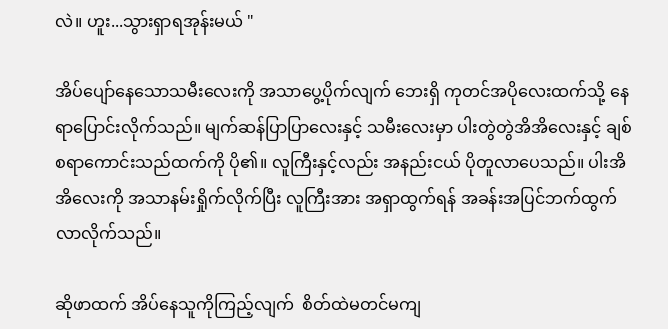လဲ။ ဟူး...သွားရှာရအုန်းမယ် "

အိပ်ပျော်နေသောသမီးလေးကို အသာပွေ့ပိုက်လျက် ဘေးရှိ ကုတင်အပိုလေးထက်သို့ နေရာပြောင်းလိုက်သည်။ မျက်ဆန်ပြာပြာလေးနှင့် သမီးလေးမှာ ပါးတွဲတွဲအိအိလေးနှင့် ချစ်စရာကောင်းသည်ထက်ကို ပို၏။ လူကြီးနှင့်လည်း အနည်းငယ် ပိုတူလာပေသည်။ ပါးအိအိလေးကို အသာနမ်းရှိုက်လိုက်ပြီး လူကြီးအား အရှာထွက်ရန် အခန်းအပြင်ဘက်ထွက်လာလိုက်သည်။

ဆိုဖာထက် အိပ်နေသူကိုကြည့်လျက်  စိတ်ထဲမတင်မကျ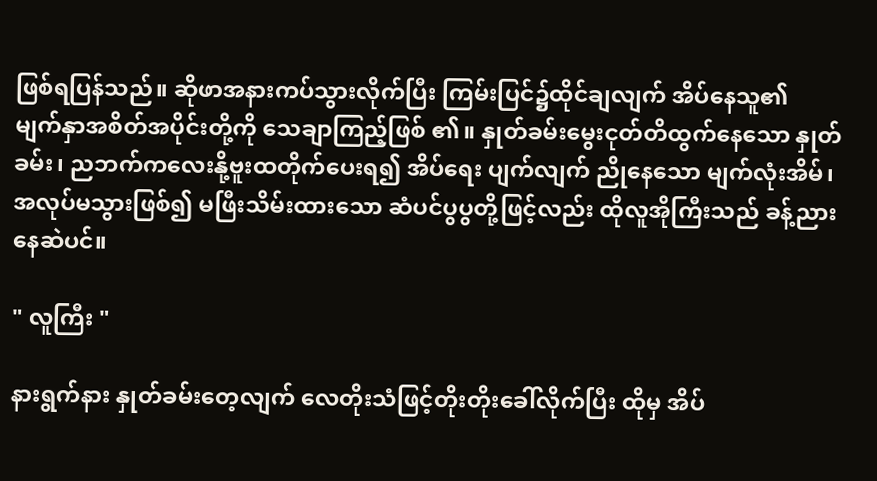ဖြစ်ရပြန်သည်။ ဆိုဖာအနားကပ်သွားလိုက်ပြီး ကြမ်းပြင်၌ထိုင်ချလျက် အိပ်နေသူ၏
မျက်နှာအစိတ်အပိုင်းတို့ကို သေချာကြည့်ဖြစ် ၏။ နှုတ်ခမ်းမွေးငုတ်တိထွက်နေသော နှုတ်ခမ်း၊ ညဘက်ကလေးနို့ဗူးထတိုက်ပေးရ၍ အိပ်ရေး ပျက်လျက် ညိုနေသော မျက်လုံးအိမ်၊ အလုပ်မသွားဖြစ်၍ မဖြီးသိမ်းထားသော ဆံပင်ပွပွတို့ဖြင့်လည်း ထိုလူအိုကြီးသည် ခန့်ညားနေဆဲပင်။

" လူကြီး "

နားရွက်နား နှုတ်ခမ်းတေ့လျက် လေတိုးသံဖြင့်တိုးတိုးခေါ်လိုက်ပြီး ထိုမှ အိပ်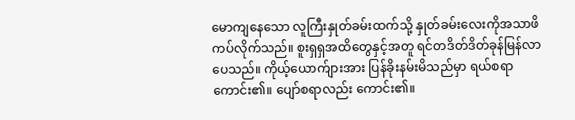မောကျနေသော လူကြီးနှုတ်ခမ်းထက်သို့ နှုတ်ခမ်းလေးကိုအသာဖိကပ်လိုက်သည်။ စူးရှရှအထိတွေနှင့်အတူ ရင်တဒိတ်ဒိတ်ခုန်မြန်လာပေသည်။ ကိုယ့်ယောက်ျားအား ပြန်ခိုးနမ်းမိသည်မှာ ရယ်စရာကောင်း၏။ ပျော်စရာလည်း ကောင်း၏။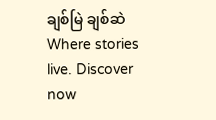ချစ်မြဲ ချစ်ဆဲWhere stories live. Discover now